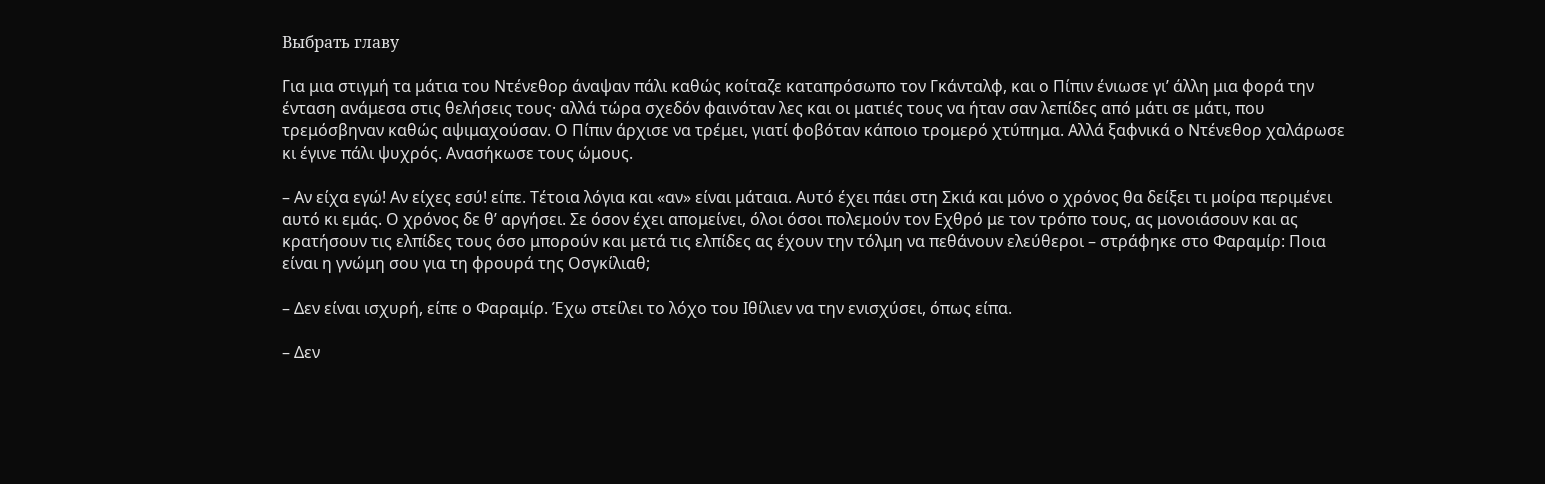Выбрать главу

Για μια στιγμή τα μάτια του Ντένεθορ άναψαν πάλι καθώς κοίταζε καταπρόσωπο τον Γκάνταλφ, και ο Πίπιν ένιωσε γι’ άλλη μια φορά την ένταση ανάμεσα στις θελήσεις τους· αλλά τώρα σχεδόν φαινόταν λες και οι ματιές τους να ήταν σαν λεπίδες από μάτι σε μάτι, που τρεμόσβηναν καθώς αψιμαχούσαν. Ο Πίπιν άρχισε να τρέμει, γιατί φοβόταν κάποιο τρομερό χτύπημα. Αλλά ξαφνικά ο Ντένεθορ χαλάρωσε κι έγινε πάλι ψυχρός. Ανασήκωσε τους ώμους.

– Αν είχα εγώ! Αν είχες εσύ! είπε. Τέτοια λόγια και «αν» είναι μάταια. Αυτό έχει πάει στη Σκιά και μόνο ο χρόνος θα δείξει τι μοίρα περιμένει αυτό κι εμάς. Ο χρόνος δε θ’ αργήσει. Σε όσον έχει απομείνει, όλοι όσοι πολεμούν τον Εχθρό με τον τρόπο τους, ας μονοιάσουν και ας κρατήσουν τις ελπίδες τους όσο μπορούν και μετά τις ελπίδες ας έχουν την τόλμη να πεθάνουν ελεύθεροι – στράφηκε στο Φαραμίρ: Ποια είναι η γνώμη σου για τη φρουρά της Οσγκίλιαθ;

– Δεν είναι ισχυρή, είπε ο Φαραμίρ. Έχω στείλει το λόχο του Ιθίλιεν να την ενισχύσει, όπως είπα.

– Δεν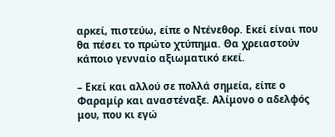αρκεί, πιστεύω, είπε ο Ντένεθορ. Εκεί είναι που θα πέσει το πρώτο χτύπημα. Θα χρειαστούν κάποιο γενναίο αξιωματικό εκεί.

– Εκεί και αλλού σε πολλά σημεία, είπε ο Φαραμίρ και αναστέναξε. Αλίμονο ο αδελφός μου, που κι εγώ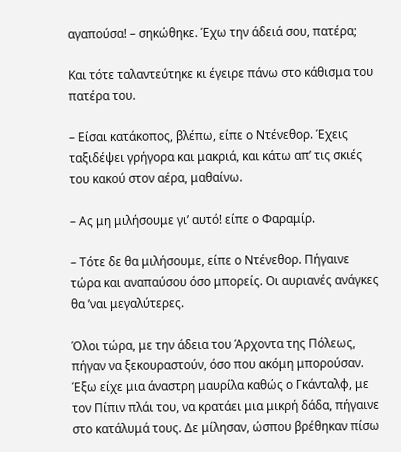αγαπούσα! – σηκώθηκε. Έχω την άδειά σου, πατέρα;

Και τότε ταλαντεύτηκε κι έγειρε πάνω στο κάθισμα του πατέρα του.

– Είσαι κατάκοπος, βλέπω, είπε ο Ντένεθορ. Έχεις ταξιδέψει γρήγορα και μακριά, και κάτω απ’ τις σκιές του κακού στον αέρα, μαθαίνω.

– Ας μη μιλήσουμε γι’ αυτό! είπε ο Φαραμίρ.

– Τότε δε θα μιλήσουμε, είπε ο Ντένεθορ. Πήγαινε τώρα και αναπαύσου όσο μπορείς. Οι αυριανές ανάγκες θα ’ναι μεγαλύτερες.

Όλοι τώρα, με την άδεια του Άρχοντα της Πόλεως, πήγαν να ξεκουραστούν, όσο που ακόμη μπορούσαν. Έξω είχε μια άναστρη μαυρίλα καθώς ο Γκάνταλφ, με τον Πίπιν πλάι του, να κρατάει μια μικρή δάδα, πήγαινε στο κατάλυμά τους. Δε μίλησαν, ώσπου βρέθηκαν πίσω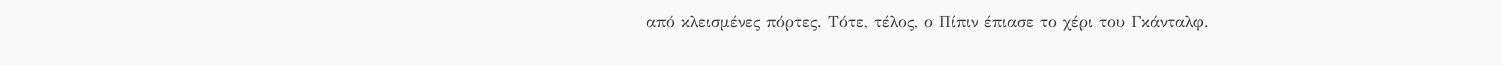από κλεισμένες πόρτες. Τότε, τέλος, ο Πίπιν έπιασε το χέρι του Γκάνταλφ.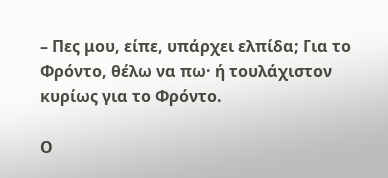– Πες μου, είπε, υπάρχει ελπίδα; Για το Φρόντο, θέλω να πω· ή τουλάχιστον κυρίως για το Φρόντο.

Ο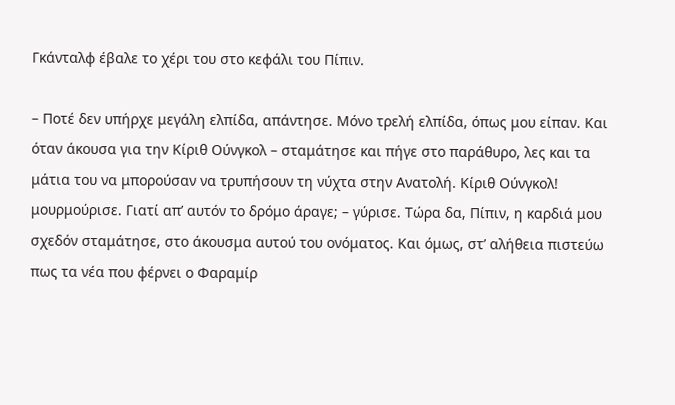Γκάνταλφ έβαλε το χέρι του στο κεφάλι του Πίπιν.

– Ποτέ δεν υπήρχε μεγάλη ελπίδα, απάντησε. Μόνο τρελή ελπίδα, όπως μου είπαν. Και όταν άκουσα για την Κίριθ Ούνγκολ – σταμάτησε και πήγε στο παράθυρο, λες και τα μάτια του να μπορούσαν να τρυπήσουν τη νύχτα στην Ανατολή. Κίριθ Ούνγκολ! μουρμούρισε. Γιατί απ’ αυτόν το δρόμο άραγε; – γύρισε. Τώρα δα, Πίπιν, η καρδιά μου σχεδόν σταμάτησε, στο άκουσμα αυτού του ονόματος. Και όμως, στ’ αλήθεια πιστεύω πως τα νέα που φέρνει ο Φαραμίρ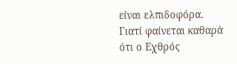είναι ελπιδοφόρα. Γιατί φαίνεται καθαρά ότι ο Εχθρός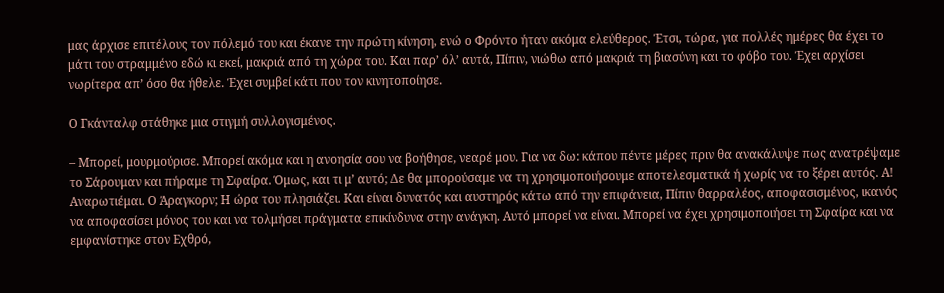μας άρχισε επιτέλους τον πόλεμό του και έκανε την πρώτη κίνηση, ενώ ο Φρόντο ήταν ακόμα ελεύθερος. Έτσι, τώρα, για πολλές ημέρες θα έχει το μάτι του στραμμένο εδώ κι εκεί, μακριά από τη χώρα του. Και παρ’ όλ’ αυτά, Πίπιν, νιώθω από μακριά τη βιασύνη και το φόβο του. Έχει αρχίσει νωρίτερα απ’ όσο θα ήθελε. Έχει συμβεί κάτι που τον κινητοποίησε.

Ο Γκάνταλφ στάθηκε μια στιγμή συλλογισμένος.

– Μπορεί, μουρμούρισε. Μπορεί ακόμα και η ανοησία σου να βοήθησε, νεαρέ μου. Για να δω: κάπου πέντε μέρες πριν θα ανακάλυψε πως ανατρέψαμε το Σάρουμαν και πήραμε τη Σφαίρα. Όμως, και τι μ’ αυτό; Δε θα μπορούσαμε να τη χρησιμοποιήσουμε αποτελεσματικά ή χωρίς να το ξέρει αυτός. Α! Αναρωτιέμαι. Ο Άραγκορν; Η ώρα του πλησιάζει. Και είναι δυνατός και αυστηρός κάτω από την επιφάνεια, Πίπιν θαρραλέος, αποφασισμένος, ικανός να αποφασίσει μόνος του και να τολμήσει πράγματα επικίνδυνα στην ανάγκη. Αυτό μπορεί να είναι. Μπορεί να έχει χρησιμοποιήσει τη Σφαίρα και να εμφανίστηκε στον Εχθρό,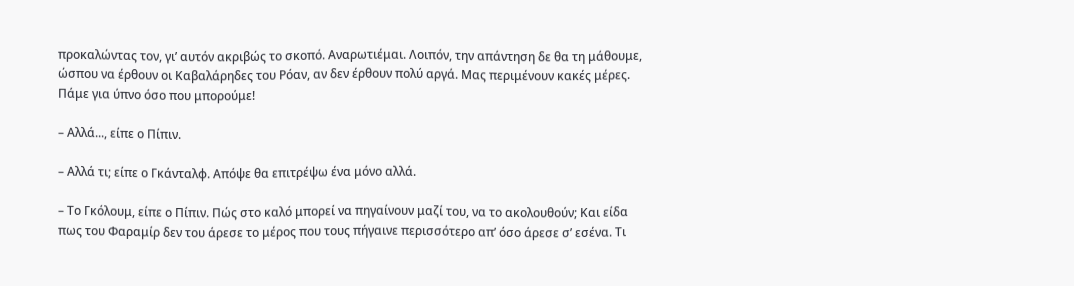προκαλώντας τον, γι’ αυτόν ακριβώς το σκοπό. Αναρωτιέμαι. Λοιπόν, την απάντηση δε θα τη μάθουμε, ώσπου να έρθουν οι Καβαλάρηδες του Ρόαν, αν δεν έρθουν πολύ αργά. Μας περιμένουν κακές μέρες. Πάμε για ύπνο όσο που μπορούμε!

– Αλλά..., είπε ο Πίπιν.

– Αλλά τι; είπε ο Γκάνταλφ. Απόψε θα επιτρέψω ένα μόνο αλλά.

– Το Γκόλουμ, είπε ο Πίπιν. Πώς στο καλό μπορεί να πηγαίνουν μαζί του, να το ακολουθούν; Και είδα πως του Φαραμίρ δεν του άρεσε το μέρος που τους πήγαινε περισσότερο απ’ όσο άρεσε σ’ εσένα. Τι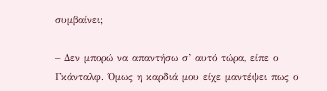συμβαίνει;

– Δεν μπορώ να απαντήσω σ’ αυτό τώρα, είπε ο Γκάνταλφ. Όμως η καρδιά μου είχε μαντέψει πως ο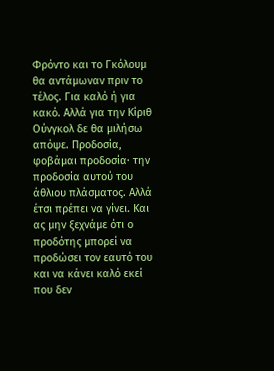Φρόντο και το Γκόλουμ θα αντάμωναν πριν το τέλος. Για καλό ή για κακό. Αλλά για την Κίριθ Ούνγκολ δε θα μιλήσω απόψε. Προδοσία, φοβάμαι προδοσία· την προδοσία αυτού του άθλιου πλάσματος. Αλλά έτσι πρέπει να γίνει. Και ας μην ξεχνάμε ότι ο προδότης μπορεί να προδώσει τον εαυτό του και να κάνει καλό εκεί που δεν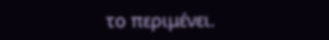το περιμένει.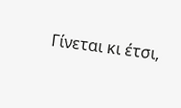Γίνεται κι έτσι,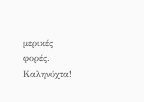μερικές φορές. Καληνύχτα!